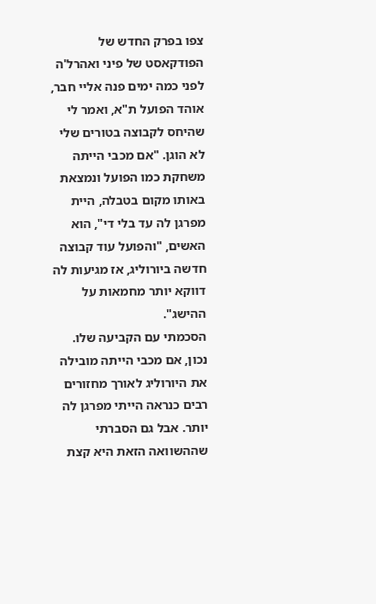צפו בפרק החדש של הפודקאסט של פיני ואהרל'ה
לפני כמה ימים פנה אליי חבר, אוהד הפועל ת"א, ואמר לי שהיחס לקבוצה בטורים שלי לא הוגן. "אם מכבי הייתה משחקת כמו הפועל ונמצאת באותו מקום בטבלה, היית מפרגן לה עד בלי די", הוא האשים, "והפועל עוד קבוצה חדשה ביורוליג, אז מגיעות לה דווקא יותר מחמאות על ההישג".
הסכמתי עם הקביעה שלו. נכון, אם מכבי הייתה מובילה את היורוליג לאורך מחזורים רבים כנראה הייתי מפרגן לה יותר. אבל גם הסברתי שההשוואה הזאת היא קצת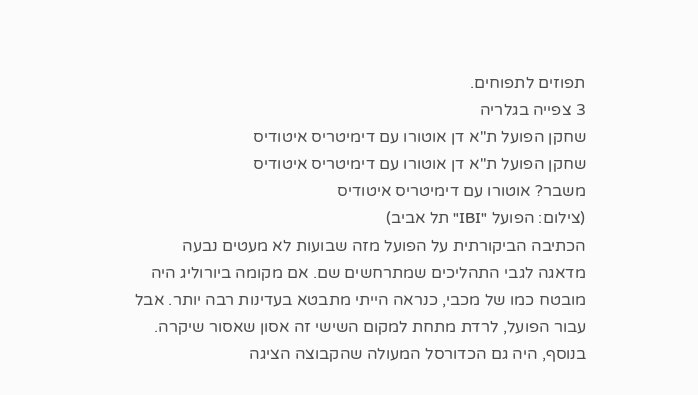תפוזים לתפוחים.
3 צפייה בגלריה
שחקן הפועל ת"א דן אוטורו עם דימיטריס איטודיס
שחקן הפועל ת"א דן אוטורו עם דימיטריס איטודיס
משבר? אוטורו עם דימיטריס איטודיס
(צילום: הפועל "IBI" תל אביב)
הכתיבה הביקורתית על הפועל מזה שבועות לא מעטים נבעה מדאגה לגבי התהליכים שמתרחשים שם. אם מקומה ביורוליג היה מובטח כמו של מכבי, כנראה הייתי מתבטא בעדינות רבה יותר. אבל עבור הפועל, לרדת מתחת למקום השישי זה אסון שאסור שיקרה. בנוסף, היה גם הכדורסל המעולה שהקבוצה הציגה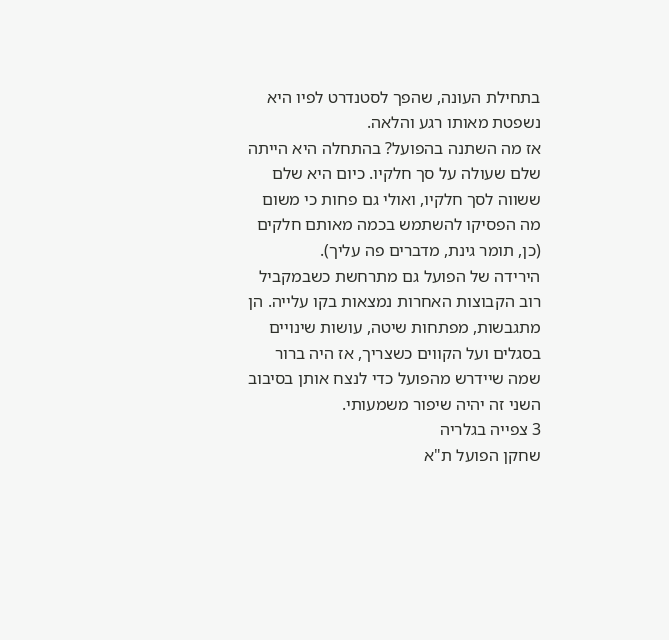בתחילת העונה, שהפך לסטנדרט לפיו היא נשפטת מאותו רגע והלאה.
אז מה השתנה בהפועל? בהתחלה היא הייתה שלם שעולה על סך חלקיו. כיום היא שלם ששווה לסך חלקיו, ואולי גם פחות כי משום מה הפסיקו להשתמש בכמה מאותם חלקים (כן, תומר גינת, מדברים פה עליך).
הירידה של הפועל גם מתרחשת כשבמקביל רוב הקבוצות האחרות נמצאות בקו עלייה. הן מתגבשות, מפתחות שיטה, עושות שינויים בסגלים ועל הקווים כשצריך, אז היה ברור שמה שיידרש מהפועל כדי לנצח אותן בסיבוב השני זה יהיה שיפור משמעותי.
3 צפייה בגלריה
שחקן הפועל ת"א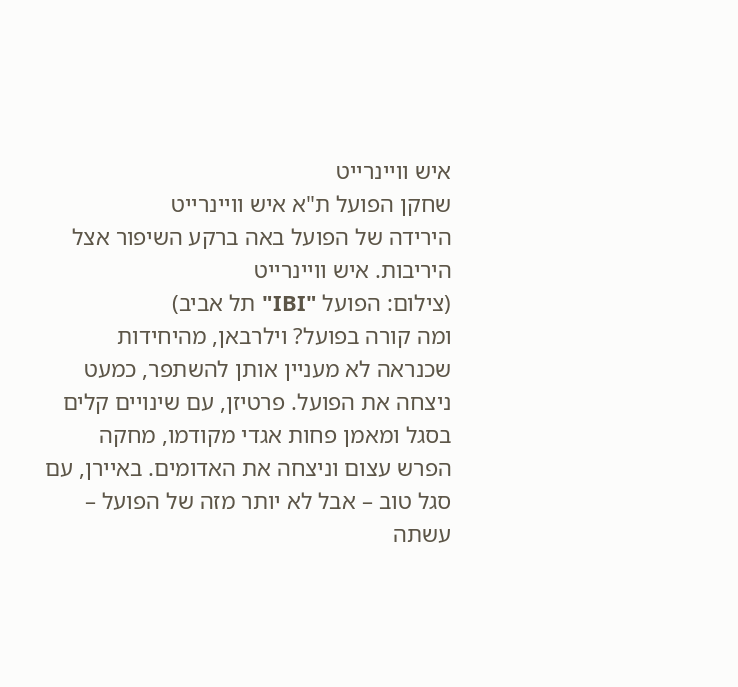איש וויינרייט
שחקן הפועל ת"א איש וויינרייט
הירידה של הפועל באה ברקע השיפור אצל היריבות. איש וויינרייט
(צילום: הפועל "IBI" תל אביב)
ומה קורה בפועל? וילרבאן, מהיחידות שכנראה לא מעניין אותן להשתפר, כמעט ניצחה את הפועל. פרטיזן, עם שינויים קלים בסגל ומאמן פחות אגדי מקודמו, מחקה הפרש עצום וניצחה את האדומים. באיירן, עם סגל טוב – אבל לא יותר מזה של הפועל – עשתה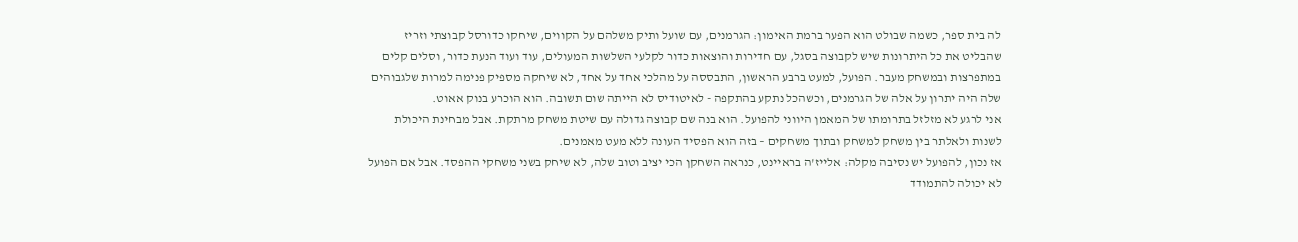לה בית ספר, כשמה שבולט הוא הפער ברמת האימון: הגרמנים, עם שועל ותיק משלהם על הקווים, שיחקו כדורסל קבוצתי וזריז שהבליט את כל היתרונות שיש לקבוצה בסגל, עם חדירות והוצאות כדור לקלעי השלשות המעולים, עוד ועוד הנעת כדור, וסלים קלים במתפרצות ובמשחק מעבר. הפועל, למעט ברבע הראשון, התבססה על מהלכי אחד על אחד, לא שיחקה מספיק פנימה למרות שלגבוהים שלה היה יתרון על אלה של הגרמנים, וכשהכל נתקע בהתקפה - לאיטודיס לא הייתה שום תשובה. הוא הוכרע בנוק אאוט.
אני לרגע לא מזלזל בתרומתו של המאמן היווני להפועל. הוא בנה שם קבוצה גדולה עם שיטת משחק מרתקת. אבל מבחינת היכולת לשנות ולאלתר בין משחק למשחק ובתוך משחקים – בזה הוא הפסיד העונה ללא מעט מאמנים.
אז נכון, להפועל יש נסיבה מקלה: אלייז'ה בראיינט, כנראה השחקן הכי יציב וטוב שלה, לא שיחק בשני משחקי ההפסד. אבל אם הפועל לא יכולה להתמודד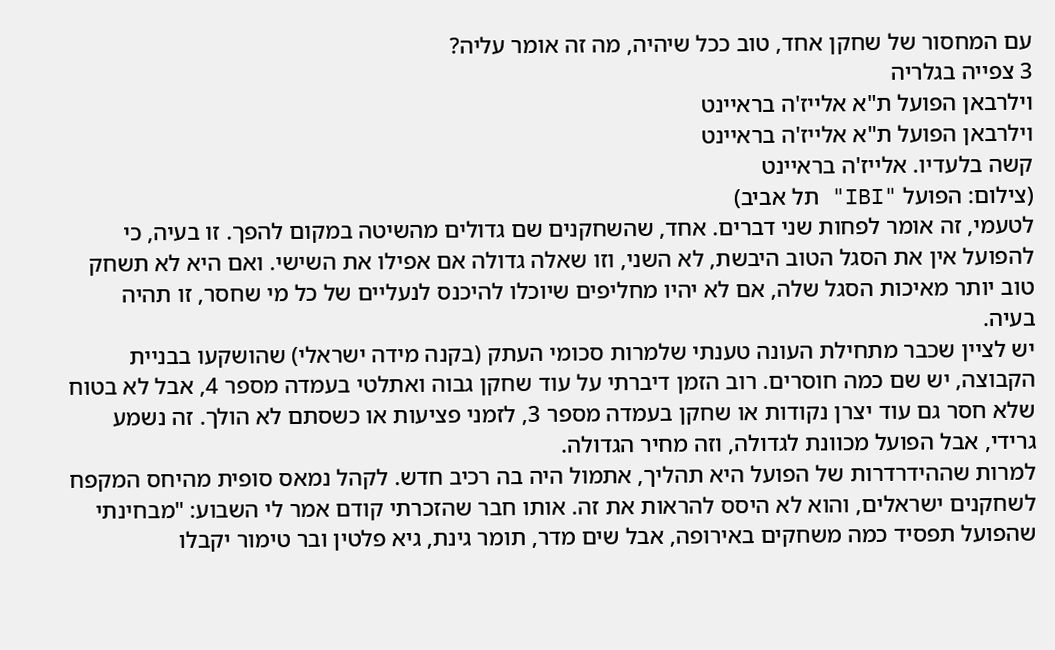עם המחסור של שחקן אחד, טוב ככל שיהיה, מה זה אומר עליה?
3 צפייה בגלריה
וילרבאן הפועל ת"א אלייז'ה בראיינט
וילרבאן הפועל ת"א אלייז'ה בראיינט
קשה בלעדיו. אלייז'ה בראיינט
(צילום: הפועל "IBI" תל אביב)
לטעמי, זה אומר לפחות שני דברים. אחד, שהשחקנים שם גדולים מהשיטה במקום להפך. זו בעיה, כי להפועל אין את הסגל הטוב היבשת, לא השני, וזו שאלה גדולה אם אפילו את השישי. ואם היא לא תשחק טוב יותר מאיכות הסגל שלה, אם לא יהיו מחליפים שיוכלו להיכנס לנעליים של כל מי שחסר, זו תהיה בעיה.
יש לציין שכבר מתחילת העונה טענתי שלמרות סכומי העתק (בקנה מידה ישראלי) שהושקעו בבניית הקבוצה, יש שם כמה חוסרים. רוב הזמן דיברתי על עוד שחקן גבוה ואתלטי בעמדה מספר 4, אבל לא בטוח שלא חסר גם עוד יצרן נקודות או שחקן בעמדה מספר 3, לזמני פציעות או כשסתם לא הולך. זה נשמע גרידי, אבל הפועל מכוונת לגדולה, וזה מחיר הגדולה.
למרות שההידרדרות של הפועל היא תהליך, אתמול היה בה רכיב חדש. לקהל נמאס סופית מהיחס המקפח לשחקנים ישראלים, והוא לא היסס להראות את זה. אותו חבר שהזכרתי קודם אמר לי השבוע: "מבחינתי שהפועל תפסיד כמה משחקים באירופה, אבל שים מדר, תומר גינת, גיא פלטין ובר טימור יקבלו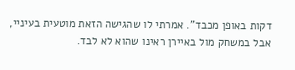דקות באופן מכבד". אמרתי לו שהגישה הזאת מוטעית בעיניי, אבל במשחק מול באיירן ראינו שהוא לא לבד.